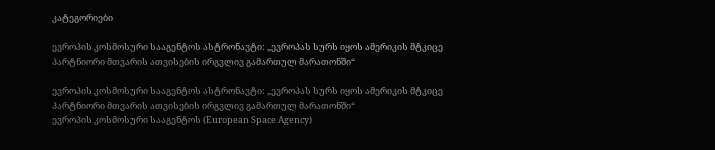კატეგორიები

ევროპის კოსმოსური სააგენტოს ასტრონავტი: „ევროპას სურს იყოს ამერიკის მტკიცე პარტნიორი მთვარის ათვისების ირგვლივ გამართულ მარათონში“

ევროპის კოსმოსური სააგენტოს ასტრონავტი: „ევროპას სურს იყოს ამერიკის მტკიცე პარტნიორი მთვარის ათვისების ირგვლივ გამართულ მარათონში“
ევროპის კოსმოსური სააგენტოს (European Space Agency)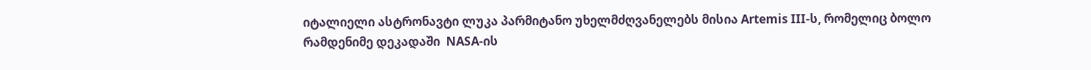იტალიელი ასტრონავტი ლუკა პარმიტანო უხელმძღვანელებს მისია Artemis III-ს, რომელიც ბოლო რამდენიმე დეკადაში  NASA-ის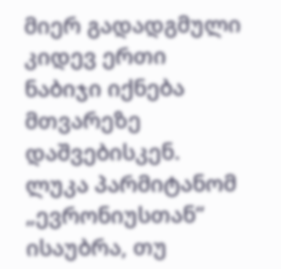მიერ გადადგმული კიდევ ერთი ნაბიჯი იქნება მთვარეზე  დაშვებისკენ. ლუკა პარმიტანომ „ევრონიუსთან“  ისაუბრა, თუ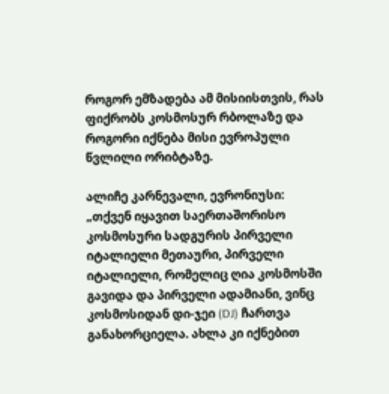როგორ ემზადება ამ მისიისთვის, რას ფიქრობს კოსმოსურ რბოლაზე და როგორი იქნება მისი ევროპული წვლილი ორიბტაზე.

ალიჩე კარნევალი, ევრონიუსი: „თქვენ იყავით საერთაშორისო კოსმოსური სადგურის პირველი იტალიელი მეთაური, პირველი იტალიელი, რომელიც ღია კოსმოსში გავიდა და პირველი ადამიანი, ვინც კოსმოსიდან დი-ჯეი (DJ) ჩართვა განახორციელა. ახლა კი იქნებით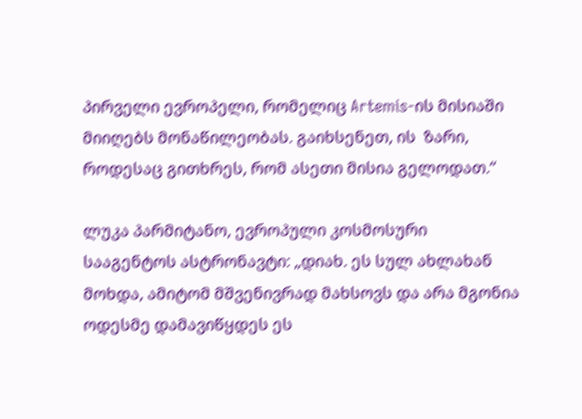პირველი ევროპელი, რომელიც Artemis-ის მისიაში მიიღებს მონაწილეობას. გაიხსენეთ, ის  ზარი, როდესაც გითხრეს, რომ ასეთი მისია გელოდათ.“

ლუკა პარმიტანო, ევროპული კოსმოსური სააგენტოს ასტრონავტი: „დიახ. ეს სულ ახლახან მოხდა, ამიტომ მშვენივრად მახსოვს და არა მგონია ოდესმე დამავიწყდეს ეს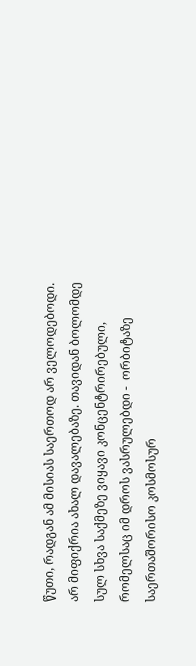წუთი, რადგან ამ მისიას საერთოდ არ ველოდებოდი. არ მიფიქრია ახალ დავალებაზე. თავიდან ბოლომდე სულ სხვა საქმეზე ვიყავი კონცენტრირებული, რომელსაც იმ დროს ვასრულებდი -  ორბიტაზე  საერთაშორისო კოსმოსურ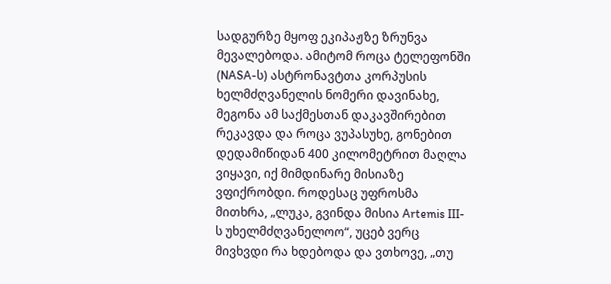სადგურზე მყოფ ეკიპაჟზე ზრუნვა მევალებოდა. ამიტომ როცა ტელეფონში (NASA-ს) ასტრონავტთა კორპუსის ხელმძღვანელის ნომერი დავინახე, მეგონა ამ საქმესთან დაკავშირებით რეკავდა და როცა ვუპასუხე, გონებით დედამიწიდან 400 კილომეტრით მაღლა ვიყავი, იქ მიმდინარე მისიაზე ვფიქრობდი. როდესაც უფროსმა მითხრა, „ლუკა, გვინდა მისია Artemis III-ს უხელმძღვანელოო“, უცებ ვერც მივხვდი რა ხდებოდა და ვთხოვე, „თუ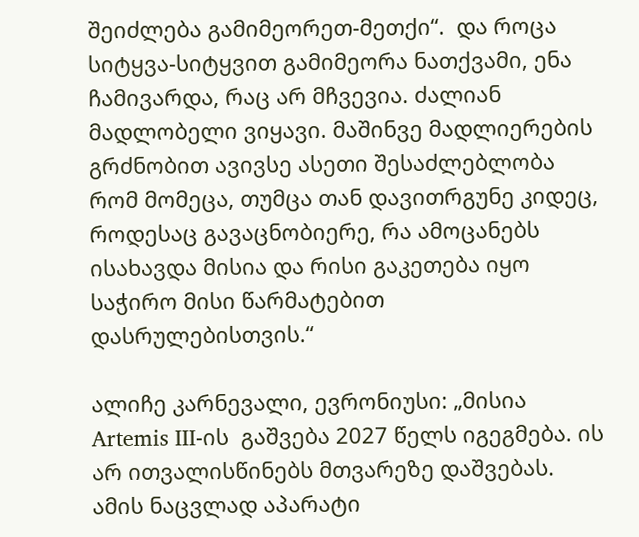შეიძლება გამიმეორეთ-მეთქი“.  და როცა სიტყვა-სიტყვით გამიმეორა ნათქვამი, ენა ჩამივარდა, რაც არ მჩვევია. ძალიან მადლობელი ვიყავი. მაშინვე მადლიერების გრძნობით ავივსე ასეთი შესაძლებლობა რომ მომეცა, თუმცა თან დავითრგუნე კიდეც, როდესაც გავაცნობიერე, რა ამოცანებს ისახავდა მისია და რისი გაკეთება იყო საჭირო მისი წარმატებით დასრულებისთვის.“

ალიჩე კარნევალი, ევრონიუსი: „მისია Artemis III-ის  გაშვება 2027 წელს იგეგმება. ის არ ითვალისწინებს მთვარეზე დაშვებას. ამის ნაცვლად აპარატი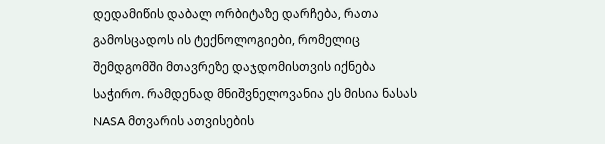დედამიწის დაბალ ორბიტაზე დარჩება, რათა გამოსცადოს ის ტექნოლოგიები, რომელიც შემდგომში მთავრეზე დაჯდომისთვის იქნება საჭირო. რამდენად მნიშვნელოვანია ეს მისია ნასას NASA მთვარის ათვისების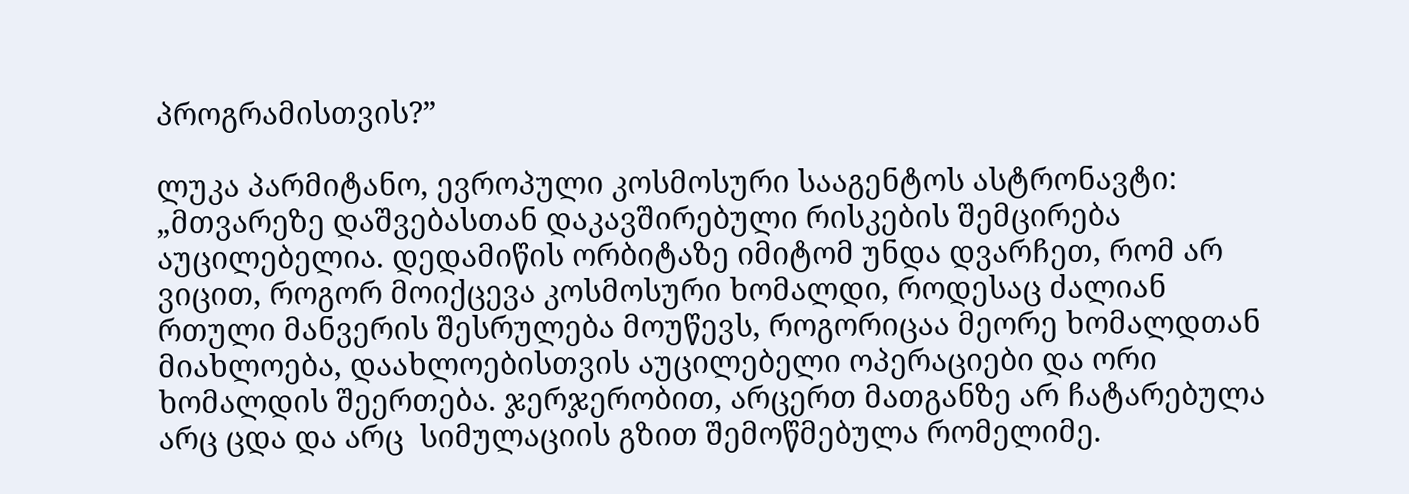პროგრამისთვის?”

ლუკა პარმიტანო, ევროპული კოსმოსური სააგენტოს ასტრონავტი: „მთვარეზე დაშვებასთან დაკავშირებული რისკების შემცირება აუცილებელია. დედამიწის ორბიტაზე იმიტომ უნდა დვარჩეთ, რომ არ ვიცით, როგორ მოიქცევა კოსმოსური ხომალდი, როდესაც ძალიან რთული მანვერის შესრულება მოუწევს, როგორიცაა მეორე ხომალდთან მიახლოება, დაახლოებისთვის აუცილებელი ოპერაციები და ორი ხომალდის შეერთება. ჯერჯერობით, არცერთ მათგანზე არ ჩატარებულა არც ცდა და არც  სიმულაციის გზით შემოწმებულა რომელიმე.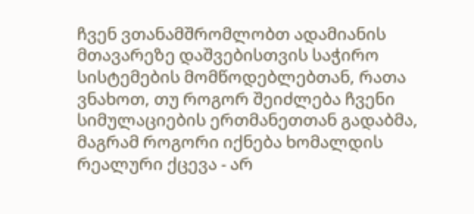ჩვენ ვთანამშრომლობთ ადამიანის მთავარეზე დაშვებისთვის საჭირო სისტემების მომწოდებლებთან, რათა ვნახოთ, თუ როგორ შეიძლება ჩვენი სიმულაციების ერთმანეთთან გადაბმა, მაგრამ როგორი იქნება ხომალდის რეალური ქცევა - არ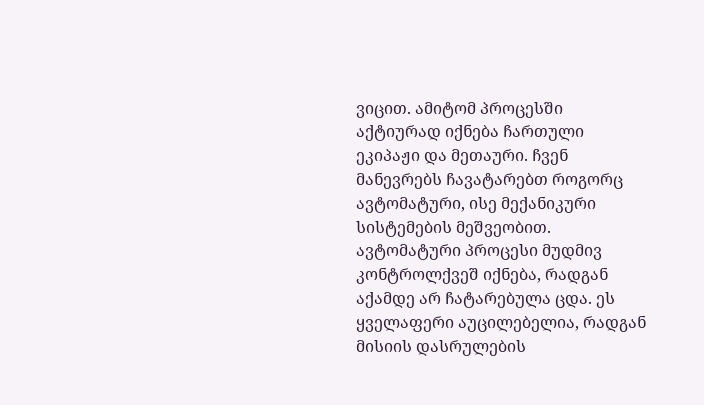ვიცით. ამიტომ პროცესში აქტიურად იქნება ჩართული ეკიპაჟი და მეთაური. ჩვენ მანევრებს ჩავატარებთ როგორც ავტომატური, ისე მექანიკური სისტემების მეშვეობით. ავტომატური პროცესი მუდმივ კონტროლქვეშ იქნება, რადგან აქამდე არ ჩატარებულა ცდა. ეს ყველაფერი აუცილებელია, რადგან მისიის დასრულების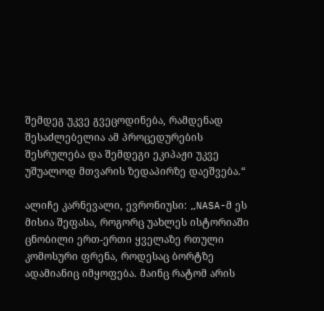შემდეგ უკვე გვეცოდინება, რამდენად შესაძლებელია ამ პროცედურების შესრულება და შემდეგი ეკიპაჟი უკვე უშუალოდ მთვარის ზედაპირზე დაეშვება.“

ალიჩე კარნევალი, ევრონიუსი: „NASA-მ ეს მისია შეფასა, როგორც უახლეს ისტორიაში ცნობილი ერთ-ერთი ყველაზე რთული კომოსური ფრენა, როდესაც ბორტზე ადამიანიც იმყოფება. მაინც რატომ არის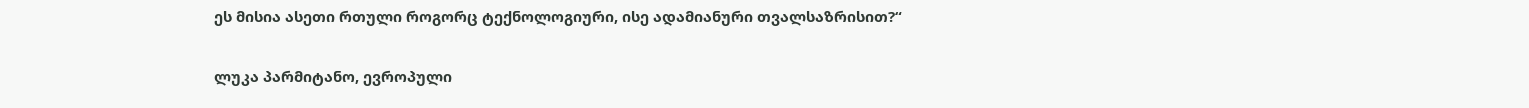ეს მისია ასეთი რთული როგორც ტექნოლოგიური, ისე ადამიანური თვალსაზრისით?“

ლუკა პარმიტანო, ევროპული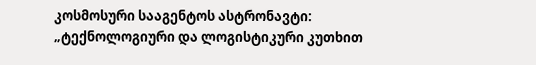კოსმოსური სააგენტოს ასტრონავტი:  „ტექნოლოგიური და ლოგისტიკური კუთხით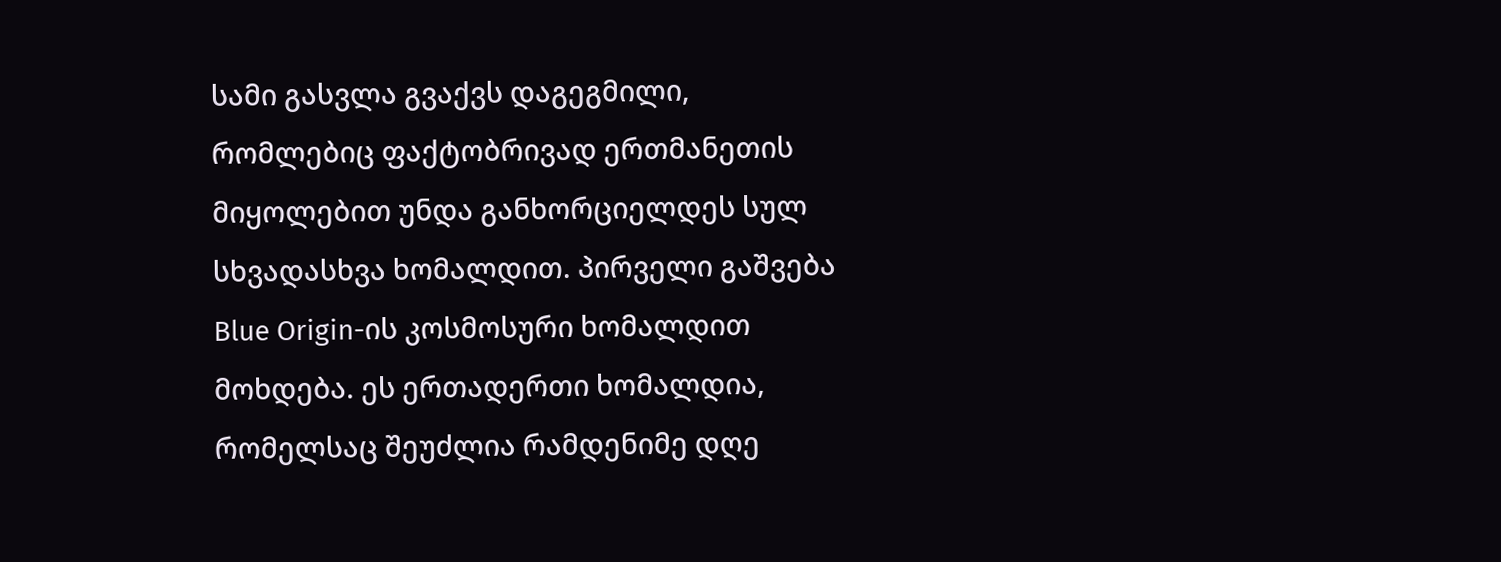სამი გასვლა გვაქვს დაგეგმილი, რომლებიც ფაქტობრივად ერთმანეთის მიყოლებით უნდა განხორციელდეს სულ სხვადასხვა ხომალდით. პირველი გაშვება Blue Origin-ის კოსმოსური ხომალდით მოხდება. ეს ერთადერთი ხომალდია, რომელსაც შეუძლია რამდენიმე დღე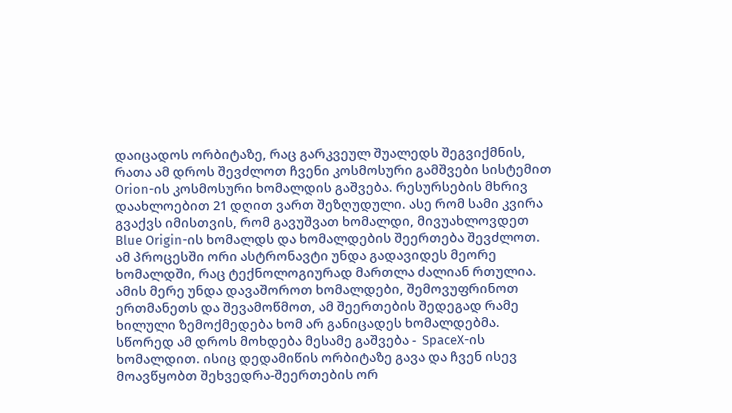დაიცადოს ორბიტაზე, რაც გარკვეულ შუალედს შეგვიქმნის, რათა ამ დროს შევძლოთ ჩვენი კოსმოსური გამშვები სისტემით Orion-ის კოსმოსური ხომალდის გაშვება. რესურსების მხრივ დაახლოებით 21 დღით ვართ შეზღუდული. ასე რომ სამი კვირა გვაქვს იმისთვის, რომ გავუშვათ ხომალდი, მივუახლოვდეთ Blue Origin-ის ხომალდს და ხომალდების შეერთება შევძლოთ. ამ პროცესში ორი ასტრონავტი უნდა გადავიდეს მეორე ხომალდში, რაც ტექნოლოგიურად მართლა ძალიან რთულია. ამის მერე უნდა დავაშოროთ ხომალდები, შემოვუფრინოთ ერთმანეთს და შევამოწმოთ, ამ შეერთების შედეგად რამე ხილული ზემოქმედება ხომ არ განიცადეს ხომალდებმა. სწორედ ამ დროს მოხდება მესამე გაშვება -  SpaceX-ის ხომალდით. ისიც დედამიწის ორბიტაზე გავა და ჩვენ ისევ მოავწყობთ შეხვედრა-შეერთების ორ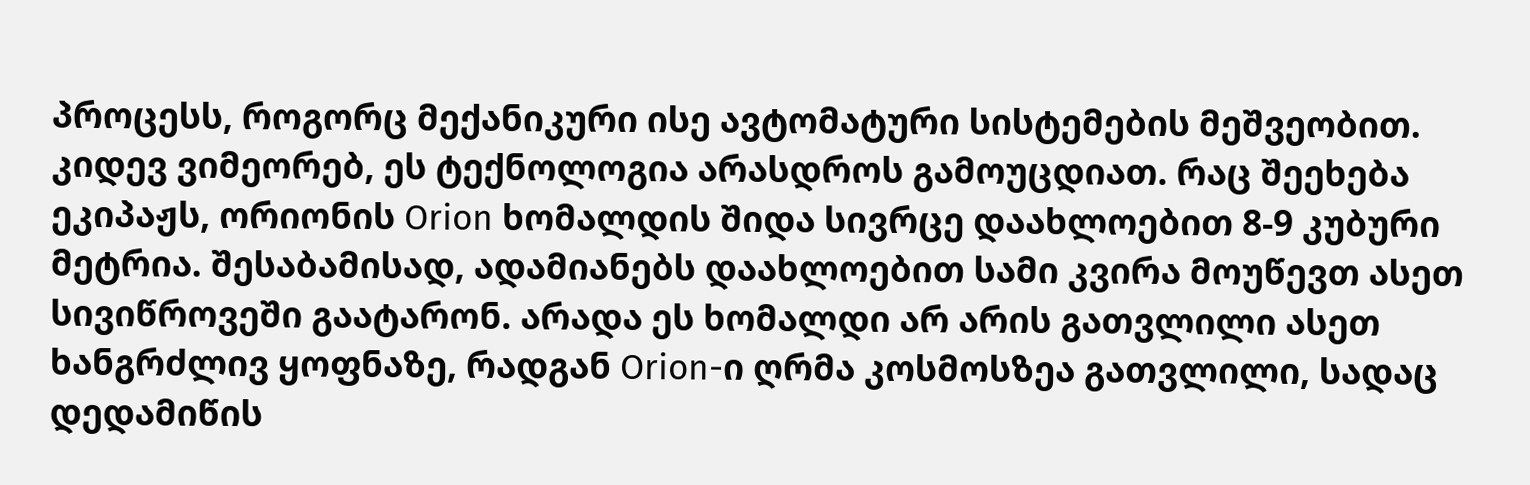პროცესს, როგორც მექანიკური ისე ავტომატური სისტემების მეშვეობით. კიდევ ვიმეორებ, ეს ტექნოლოგია არასდროს გამოუცდიათ. რაც შეეხება ეკიპაჟს, ორიონის Orion ხომალდის შიდა სივრცე დაახლოებით 8-9 კუბური მეტრია. შესაბამისად, ადამიანებს დაახლოებით სამი კვირა მოუწევთ ასეთ სივიწროვეში გაატარონ. არადა ეს ხომალდი არ არის გათვლილი ასეთ ხანგრძლივ ყოფნაზე, რადგან Orion-ი ღრმა კოსმოსზეა გათვლილი, სადაც დედამიწის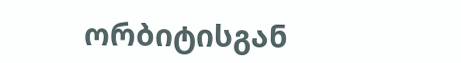ორბიტისგან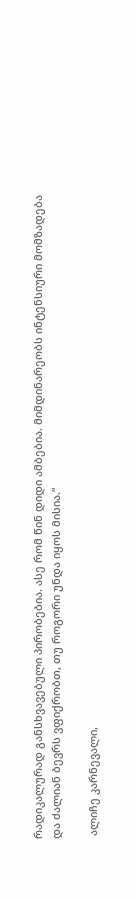რადიკალურად განსხვავებული პირობებია. ასე რომ წინ დიდი ამბებია. მიმდინარეობს ინტენსიური მომზადება და ძალიან ბევრს ვფიქრობთ, თუ როგორი უნდა იყოს მისია.“

 ალიჩე კარნევალი,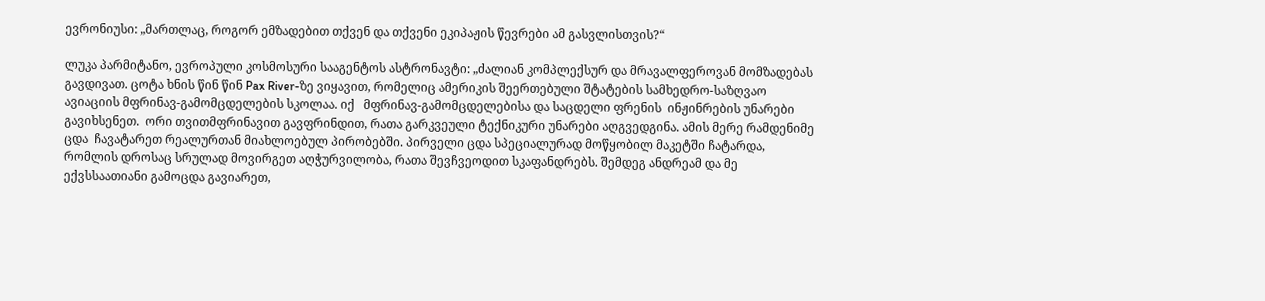ევრონიუსი: „მართლაც, როგორ ემზადებით თქვენ და თქვენი ეკიპაჟის წევრები ამ გასვლისთვის?“

ლუკა პარმიტანო, ევროპული კოსმოსური სააგენტოს ასტრონავტი: „ძალიან კომპლექსურ და მრავალფეროვან მომზადებას გავდივათ. ცოტა ხნის წინ წინ Pax River-ზე ვიყავით, რომელიც ამერიკის შეერთებული შტატების სამხედრო-საზღვაო ავიაციის მფრინავ-გამომცდელების სკოლაა. იქ   მფრინავ-გამომცდელებისა და საცდელი ფრენის  ინჟინრების უნარები გავიხსენეთ.  ორი თვითმფრინავით გავფრინდით, რათა გარკვეული ტექნიკური უნარები აღგვედგინა. ამის მერე რამდენიმე ცდა  ჩავატარეთ რეალურთან მიახლოებულ პირობებში. პირველი ცდა სპეციალურად მოწყობილ მაკეტში ჩატარდა, რომლის დროსაც სრულად მოვირგეთ აღჭურვილობა, რათა შევჩვეოდით სკაფანდრებს. შემდეგ ანდრეამ და მე ექვსსაათიანი გამოცდა გავიარეთ,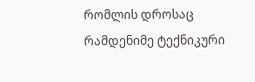რომლის დროსაც რამდენიმე ტექნიკური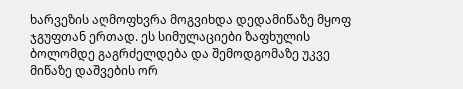ხარვეზის აღმოფხვრა მოგვიხდა დედამიწაზე მყოფ ჯგუფთან ერთად. ეს სიმულაციები ზაფხულის ბოლომდე გაგრძელდება და შემოდგომაზე უკვე მიწაზე დაშვების ორ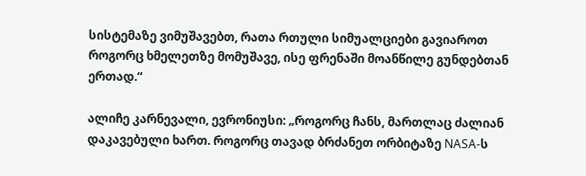სისტემაზე ვიმუშავებთ, რათა რთული სიმუალციები გავიაროთ როგორც ხმელეთზე მომუშავე, ისე ფრენაში მოანწილე გუნდებთან ერთად.“

ალიჩე კარნევალი, ევრონიუსი: „როგორც ჩანს, მართლაც ძალიან დაკავებული ხართ. როგორც თავად ბრძანეთ ორბიტაზე NASA-ს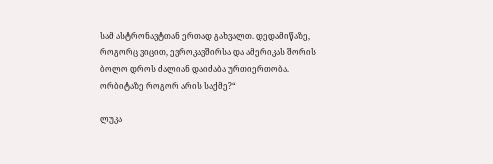სამ ასტრონავტთან ერთად გახვალთ. დედამიწაზე, როგორც ვიცით, ევროკავშირსა და ამერიკას შორის ბოლო დროს ძალიან დაიძაბა ურთიერთობა. ორბიტაზე როგორ არის საქმე?“

ლუკა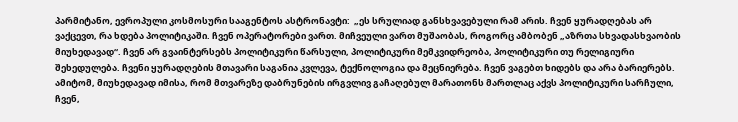პარმიტანო, ევროპული კოსმოსური სააგენტოს ასტრონავტი:  „ეს სრულიად განსხვავებული რამ არის. ჩვენ ყურადღებას არ ვაქცევთ, რა ხდება პოლიტიკაში. ჩვენ ოპერატორები ვართ. მიჩვეული ვართ მუშაობას, როგორც ამბობენ „აზრთა სხვადასხვაობის მიუხედავად“. ჩვენ არ გვაინტერსებს პოლიტიკური წარსული, პოლიტიკური მემკვიდრეობა, პოლიტიკური თუ რელიგიური შეხედულება. ჩვენი ყურადღების მთავარი საგანია კვლევა, ტექნოლოგია და მეცნიერება. ჩვენ ვაგებთ ხიდებს და არა ბარიერებს. ამიტომ, მიუხედავად იმისა, რომ მთვარეზე დაბრუნების ირგვლივ გაჩაღებულ მარათონს მართლაც აქვს პოლიტიკური სარჩული, ჩვენ,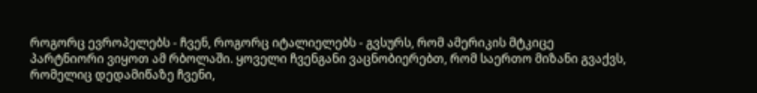როგორც ევროპელებს - ჩვენ, როგორც იტალიელებს - გვსურს, რომ ამერიკის მტკიცე პარტნიორი ვიყოთ ამ რბოლაში. ყოველი ჩვენგანი ვაცნობიერებთ, რომ საერთო მიზანი გვაქვს, რომელიც დედამიწაზე ჩვენი,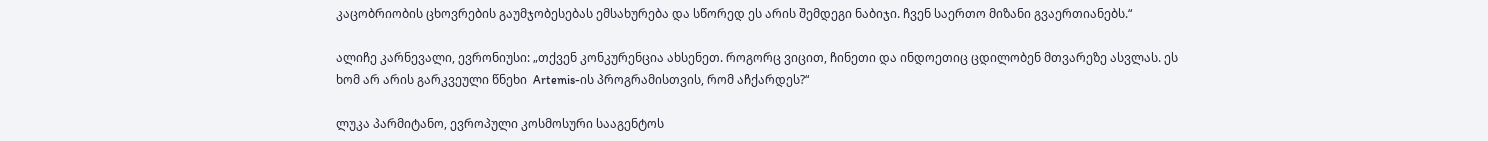კაცობრიობის ცხოვრების გაუმჯობესებას ემსახურება და სწორედ ეს არის შემდეგი ნაბიჯი. ჩვენ საერთო მიზანი გვაერთიანებს.“

ალიჩე კარნევალი, ევრონიუსი: „თქვენ კონკურენცია ახსენეთ. როგორც ვიცით, ჩინეთი და ინდოეთიც ცდილობენ მთვარეზე ასვლას. ეს ხომ არ არის გარკვეული წნეხი  Artemis-ის პროგრამისთვის, რომ აჩქარდეს?“

ლუკა პარმიტანო, ევროპული კოსმოსური სააგენტოს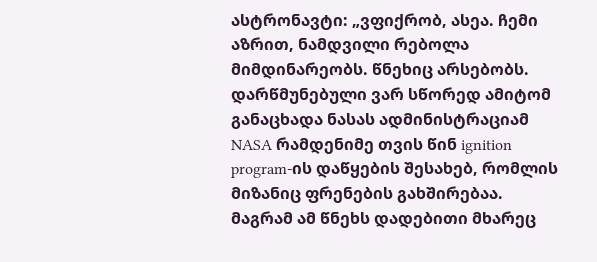ასტრონავტი: „ვფიქრობ, ასეა. ჩემი აზრით, ნამდვილი რებოლა მიმდინარეობს. წნეხიც არსებობს. დარწმუნებული ვარ სწორედ ამიტომ განაცხადა ნასას ადმინისტრაციამ NASA რამდენიმე თვის წინ ignition program-ის დაწყების შესახებ, რომლის მიზანიც ფრენების გახშირებაა. მაგრამ ამ წნეხს დადებითი მხარეც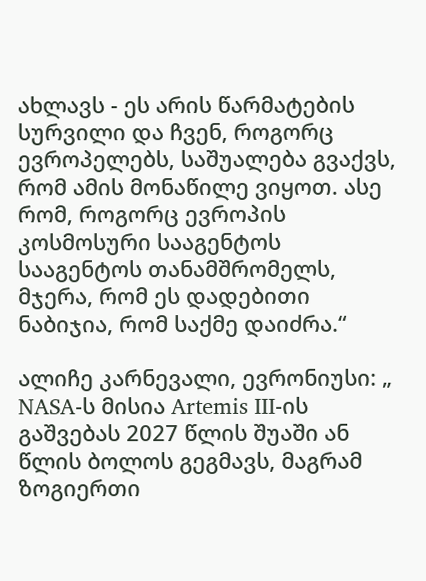ახლავს - ეს არის წარმატების სურვილი და ჩვენ, როგორც ევროპელებს, საშუალება გვაქვს, რომ ამის მონაწილე ვიყოთ. ასე რომ, როგორც ევროპის კოსმოსური სააგენტოს სააგენტოს თანამშრომელს, მჯერა, რომ ეს დადებითი ნაბიჯია, რომ საქმე დაიძრა.“

ალიჩე კარნევალი, ევრონიუსი: „ NASA-ს მისია Artemis III-ის გაშვებას 2027 წლის შუაში ან წლის ბოლოს გეგმავს, მაგრამ ზოგიერთი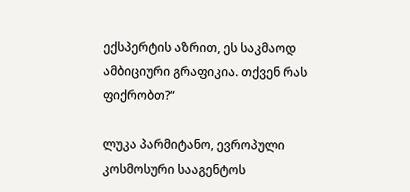ექსპერტის აზრით, ეს საკმაოდ ამბიციური გრაფიკია. თქვენ რას ფიქრობთ?“

ლუკა პარმიტანო, ევროპული კოსმოსური სააგენტოს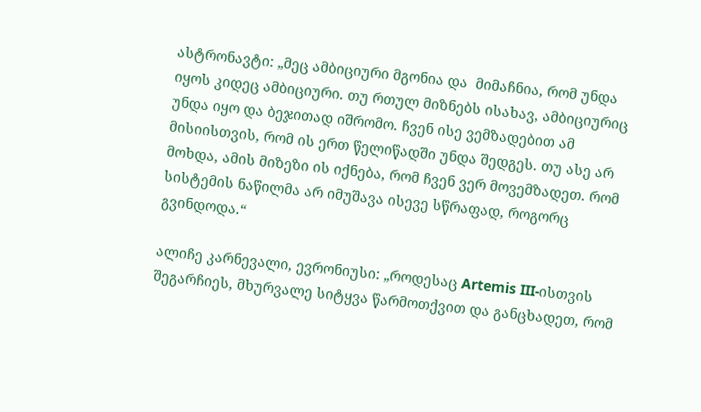ასტრონავტი: „მეც ამბიციური მგონია და  მიმაჩნია, რომ უნდა იყოს კიდეც ამბიციური. თუ რთულ მიზნებს ისახავ, ამბიციურიც უნდა იყო და ბეჯითად იშრომო. ჩვენ ისე ვემზადებით ამ მისიისთვის, რომ ის ერთ წელიწადში უნდა შედგეს. თუ ასე არ მოხდა, ამის მიზეზი ის იქნება, რომ ჩვენ ვერ მოვემზადეთ. რომ სისტემის ნაწილმა არ იმუშავა ისევე სწრაფად, როგორც გვინდოდა.“

ალიჩე კარნევალი, ევრონიუსი: „როდესაც Artemis III-ისთვის შეგარჩიეს, მხურვალე სიტყვა წარმოთქვით და განცხადეთ, რომ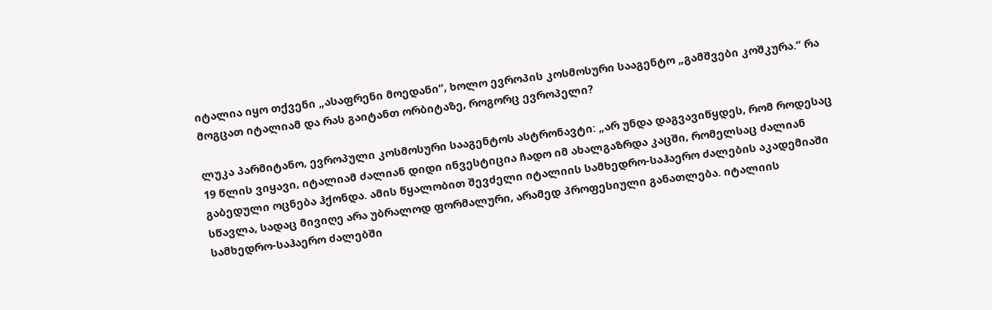იტალია იყო თქვენი „ასაფრენი მოედანი“, ხოლო ევროპის კოსმოსური სააგენტო „გამშვები კოშკურა.“ რა მოგცათ იტალიამ და რას გაიტანთ ორბიტაზე, როგორც ევროპელი?

ლუკა პარმიტანო, ევროპული კოსმოსური სააგენტოს ასტრონავტი: „არ უნდა დაგვავიწყდეს, რომ როდესაც 19 წლის ვიყავი, იტალიამ ძალიან დიდი ინვესტიცია ჩადო იმ ახალგაზრდა კაცში, რომელსაც ძალიან გაბედული ოცნება ჰქონდა. ამის წყალობით შევძელი იტალიის სამხედრო-საჰაერო ძალების აკადემიაში სწავლა, სადაც მივიღე არა უბრალოდ ფორმალური, არამედ პროფესიული განათლება. იტალიის სამხედრო-საჰაერო ძალებში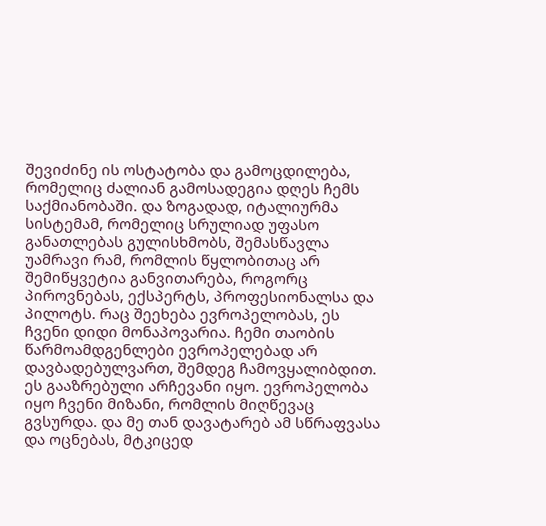შევიძინე ის ოსტატობა და გამოცდილება, რომელიც ძალიან გამოსადეგია დღეს ჩემს საქმიანობაში. და ზოგადად, იტალიურმა სისტემამ, რომელიც სრულიად უფასო განათლებას გულისხმობს, შემასწავლა უამრავი რამ, რომლის წყლობითაც არ შემიწყვეტია განვითარება, როგორც პიროვნებას, ექსპერტს, პროფესიონალსა და პილოტს. რაც შეეხება ევროპელობას, ეს ჩვენი დიდი მონაპოვარია. ჩემი თაობის წარმოამდგენლები ევროპელებად არ დავბადებულვართ, შემდეგ ჩამოვყალიბდით. ეს გააზრებული არჩევანი იყო. ევროპელობა იყო ჩვენი მიზანი, რომლის მიღწევაც გვსურდა. და მე თან დავატარებ ამ სწრაფვასა და ოცნებას, მტკიცედ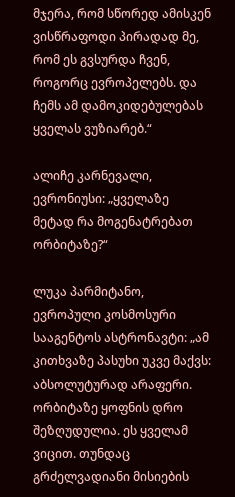მჯერა, რომ სწორედ ამისკენ ვისწრაფოდი პირადად მე, რომ ეს გვსურდა ჩვენ, როგორც ევროპელებს. და ჩემს ამ დამოკიდებულებას ყველას ვუზიარებ.“

ალიჩე კარნევალი, ევრონიუსი: „ყველაზე მეტად რა მოგენატრებათ ორბიტაზე?“

ლუკა პარმიტანო, ევროპული კოსმოსური სააგენტოს ასტრონავტი: „ამ კითხვაზე პასუხი უკვე მაქვს: აბსოლუტურად არაფერი. ორბიტაზე ყოფნის დრო შეზღუდულია. ეს ყველამ ვიცით. თუნდაც გრძელვადიანი მისიების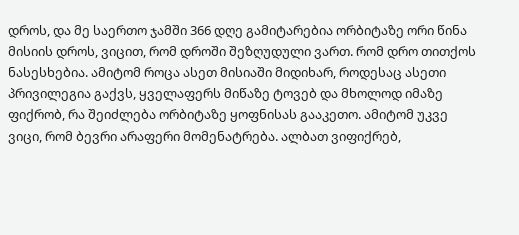დროს, და მე საერთო ჯამში 366 დღე გამიტარებია ორბიტაზე ორი წინა მისიის დროს, ვიცით, რომ დროში შეზღუდული ვართ. რომ დრო თითქოს ნასესხებია. ამიტომ როცა ასეთ მისიაში მიდიხარ, როდესაც ასეთი პრივილეგია გაქვს, ყველაფერს მიწაზე ტოვებ და მხოლოდ იმაზე ფიქრობ, რა შეიძლება ორბიტაზე ყოფნისას გააკეთო. ამიტომ უკვე ვიცი, რომ ბევრი არაფერი მომენატრება. ალბათ ვიფიქრებ,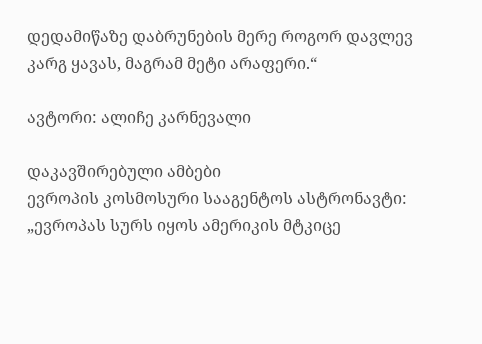დედამიწაზე დაბრუნების მერე როგორ დავლევ კარგ ყავას, მაგრამ მეტი არაფერი.“

ავტორი: ალიჩე კარნევალი

დაკავშირებული ამბები
ევროპის კოსმოსური სააგენტოს ასტრონავტი: „ევროპას სურს იყოს ამერიკის მტკიცე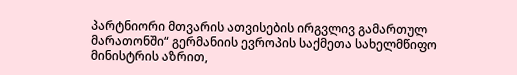პარტნიორი მთვარის ათვისების ირგვლივ გამართულ მარათონში“ გერმანიის ევროპის საქმეთა სახელმწიფო მინისტრის აზრით,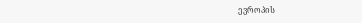ევროპის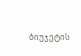ბიუჯეტის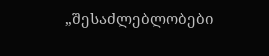„შესაძლებლობები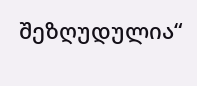შეზღუდულია“